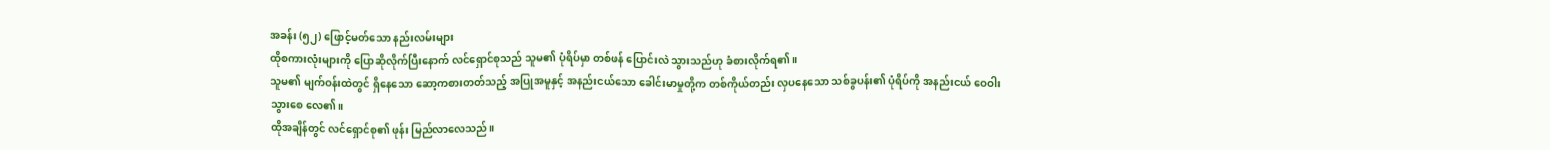အခန်း (၅၂) ဖြောင့်မတ်သော နည်းလမ်းများ
ထိုစကားလုံးများကို ပြောဆိုလိုက်ပြီးနောက် လင်ရှောင်စုသည် သူမ၏ ပုံရိပ်မှာ တစ်ဖန် ပြောင်းလဲ သွားသည်ဟု ခံစားလိုက်ရ၏။
သူမ၏ မျက်ဝန်းထဲတွင် ရှိနေသော ဆော့ကစားတတ်သည့် အပြုအမူနှင့် အနည်းငယ်သော ခေါင်းမာမှုတို့က တစ်ကိုယ်တည်း လှပနေသော သစ်ခွပန်း၏ ပုံရိပ်ကို အနည်းငယ် ဝေဝါးသွားစေ လေ၏။
ထိုအချိန်တွင် လင်ရှောင်စု၏ ဖုန်း မြည်လာလေသည်။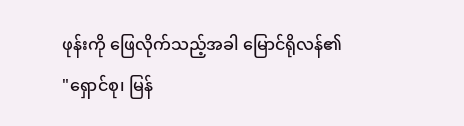ဖုန်းကို ဖြေလိုက်သည့်အခါ မြောင်ရိုလန်၏
"ရှောင်စု၊ မြန်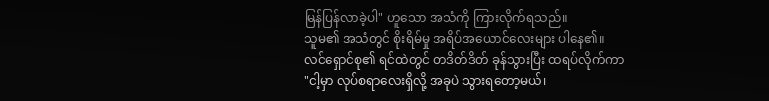မြန်ပြန်လာခဲ့ပါ" ဟူသော အသံကို ကြားလိုက်ရသည်။
သူမ၏ အသံတွင် စိုးရိမ်မှု အရိပ်အယောင်လေးများ ပါနေ၏။
လင်ရှောင်စု၏ ရင်ထဲတွင် တဒိတ်ဒိတ် ခုန်သွားပြီး ထရပ်လိုက်ကာ
"ငါ့မှာ လုပ်စရာလေးရှိလို့ အခုပဲ သွားရတော့မယ်၊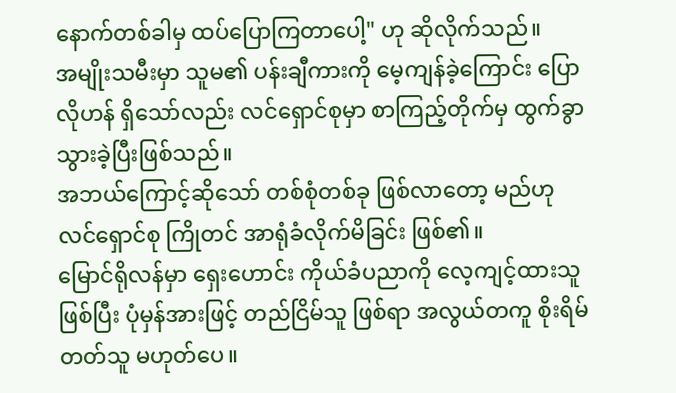နောက်တစ်ခါမှ ထပ်ပြောကြတာပေါ့" ဟု ဆိုလိုက်သည်။
အမျိုးသမီးမှာ သူမ၏ ပန်းချီကားကို မေ့ကျန်ခဲ့ကြောင်း ပြောလိုဟန် ရှိသော်လည်း လင်ရှောင်စုမှာ စာကြည့်တိုက်မှ ထွက်ခွာသွားခဲ့ပြီးဖြစ်သည်။
အဘယ်ကြောင့်ဆိုသော် တစ်စုံတစ်ခု ဖြစ်လာတော့ မည်ဟု လင်ရှောင်စု ကြိုတင် အာရုံခံလိုက်မိခြင်း ဖြစ်၏။
မြောင်ရိုလန်မှာ ရှေးဟောင်း ကိုယ်ခံပညာကို လေ့ကျင့်ထားသူ ဖြစ်ပြီး ပုံမှန်အားဖြင့် တည်ငြိမ်သူ ဖြစ်ရာ အလွယ်တကူ စိုးရိမ်တတ်သူ မဟုတ်ပေ။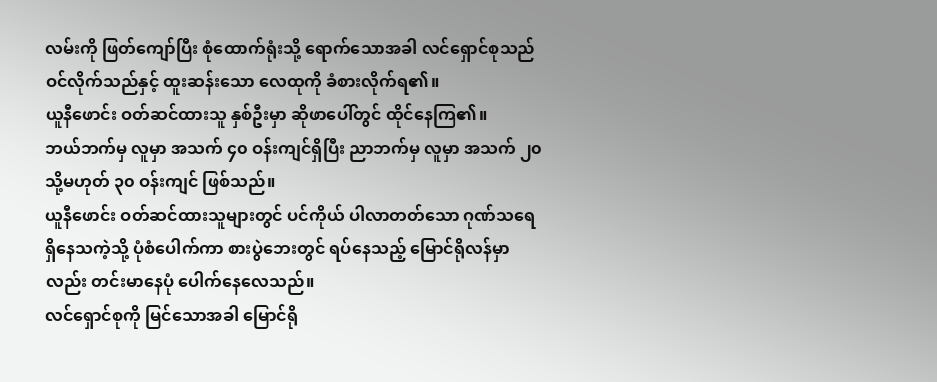လမ်းကို ဖြတ်ကျော်ပြီး စုံထောက်ရုံးသို့ ရောက်သောအခါ လင်ရှောင်စုသည် ဝင်လိုက်သည်နှင့် ထူးဆန်းသော လေထုကို ခံစားလိုက်ရ၏။
ယူနီဖောင်း ဝတ်ဆင်ထားသူ နှစ်ဦးမှာ ဆိုဖာပေါ်တွင် ထိုင်နေကြ၏။
ဘယ်ဘက်မှ လူမှာ အသက် ၄၀ ဝန်းကျင်ရှိပြီး ညာဘက်မှ လူမှာ အသက် ၂၀ သို့မဟုတ် ၃၀ ဝန်းကျင် ဖြစ်သည်။
ယူနီဖောင်း ဝတ်ဆင်ထားသူများတွင် ပင်ကိုယ် ပါလာတတ်သော ဂုဏ်သရေရှိနေသကဲ့သို့ ပုံစံပေါက်ကာ စားပွဲဘေးတွင် ရပ်နေသည့် မြောင်ရိုလန်မှာလည်း တင်းမာနေပုံ ပေါက်နေလေသည်။
လင်ရှောင်စုကို မြင်သောအခါ မြောင်ရို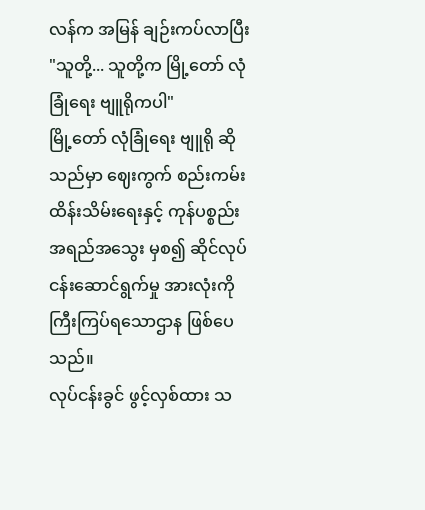လန်က အမြန် ချဉ်းကပ်လာပြီး
"သူတို့... သူတို့က မြို့တော် လုံခြုံရေး ဗျူရိုကပါ"
မြို့တော် လုံခြုံရေး ဗျူရို ဆိုသည်မှာ ဈေးကွက် စည်းကမ်းထိန်းသိမ်းရေးနှင့် ကုန်ပစ္စည်း အရည်အသွေး မှစ၍ ဆိုင်လုပ်ငန်းဆောင်ရွက်မှု အားလုံးကို ကြီးကြပ်ရသောဌာန ဖြစ်ပေသည်။
လုပ်ငန်းခွင် ဖွင့်လှစ်ထား သ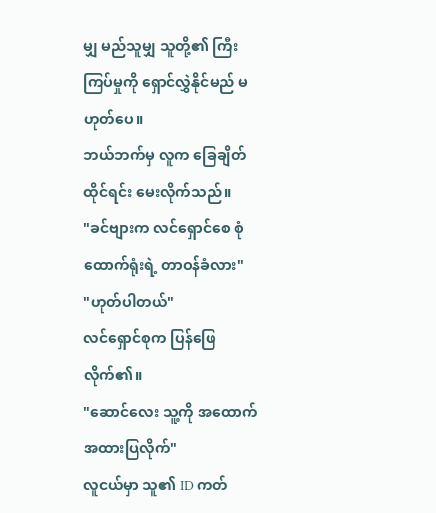မျှ မည်သူမျှ သူတို့၏ ကြီးကြပ်မှုကို ရှောင်လွှဲနိုင်မည် မဟုတ်ပေ။
ဘယ်ဘက်မှ လူက ခြေချိတ်ထိုင်ရင်း မေးလိုက်သည်။
"ခင်ဗျားက လင်ရှောင်စေ စုံထောက်ရုံးရဲ့ တာဝန်ခံလား"
"ဟုတ်ပါတယ်"
လင်ရှောင်စုက ပြန်ဖြေလိုက်၏။
"ဆောင်လေး သူ့ကို အထောက်အထားပြလိုက်"
လူငယ်မှာ သူ၏ ID ကတ်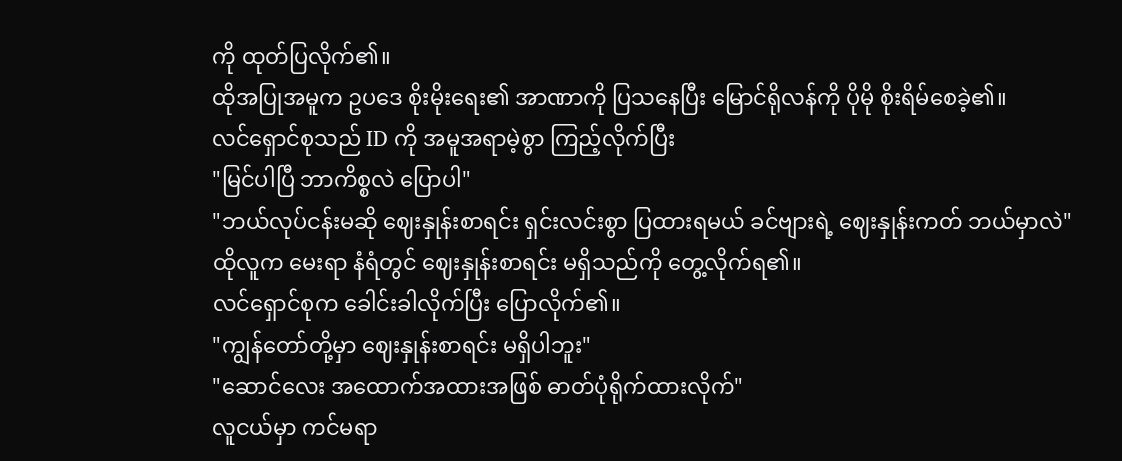ကို ထုတ်ပြလိုက်၏။
ထိုအပြုအမူက ဥပဒေ စိုးမိုးရေး၏ အာဏာကို ပြသနေပြီး မြောင်ရိုလန်ကို ပိုမို စိုးရိမ်စေခဲ့၏။
လင်ရှောင်စုသည် ID ကို အမူအရာမဲ့စွာ ကြည့်လိုက်ပြီး
"မြင်ပါပြီ ဘာကိစ္စလဲ ပြောပါ"
"ဘယ်လုပ်ငန်းမဆို ဈေးနှုန်းစာရင်း ရှင်းလင်းစွာ ပြထားရမယ် ခင်ဗျားရဲ့ ဈေးနှုန်းကတ် ဘယ်မှာလဲ"
ထိုလူက မေးရာ နံရံတွင် ဈေးနှုန်းစာရင်း မရှိသည်ကို တွေ့လိုက်ရ၏။
လင်ရှောင်စုက ခေါင်းခါလိုက်ပြီး ပြောလိုက်၏။
"ကျွန်တော်တို့မှာ ဈေးနှုန်းစာရင်း မရှိပါဘူး"
"ဆောင်လေး အထောက်အထားအဖြစ် ဓာတ်ပုံရိုက်ထားလိုက်"
လူငယ်မှာ ကင်မရာ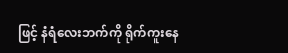ဖြင့် နံရံလေးဘက်ကို ရိုက်ကူးနေ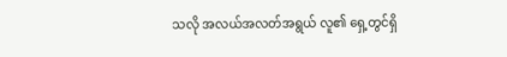သလို အလယ်အလတ်အရွယ် လူ၏ ရှေ့တွင်ရှိ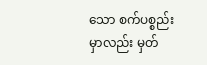သော စက်ပစ္စည်းမှာလည်း မှတ်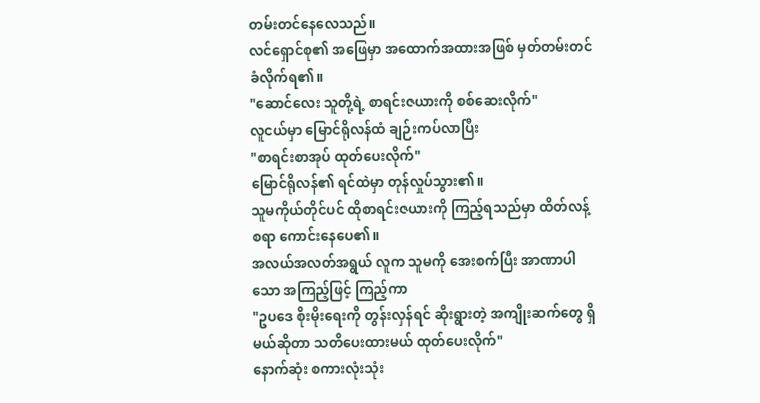တမ်းတင်နေလေသည်။
လင်ရှောင်စု၏ အဖြေမှာ အထောက်အထားအဖြစ် မှတ်တမ်းတင်ခံလိုက်ရ၏။
"ဆောင်လေး သူတို့ရဲ့ စာရင်းဇယားကို စစ်ဆေးလိုက်"
လူငယ်မှာ မြောင်ရိုလန်ထံ ချဉ်းကပ်လာပြီး
"စာရင်းစာအုပ် ထုတ်ပေးလိုက်"
မြောင်ရိုလန်၏ ရင်ထဲမှာ တုန်လှုပ်သွား၏။
သူမကိုယ်တိုင်ပင် ထိုစာရင်းဇယားကို ကြည့်ရသည်မှာ ထိတ်လန့်စရာ ကောင်းနေပေ၏။
အလယ်အလတ်အရွယ် လူက သူမကို အေးစက်ပြီး အာဏာပါသော အကြည့်ဖြင့် ကြည့်ကာ
"ဥပဒေ စိုးမိုးရေးကို တွန်းလှန်ရင် ဆိုးရွားတဲ့ အကျိုးဆက်တွေ ရှိမယ်ဆိုတာ သတိပေးထားမယ် ထုတ်ပေးလိုက်"
နောက်ဆုံး စကားလုံးသုံး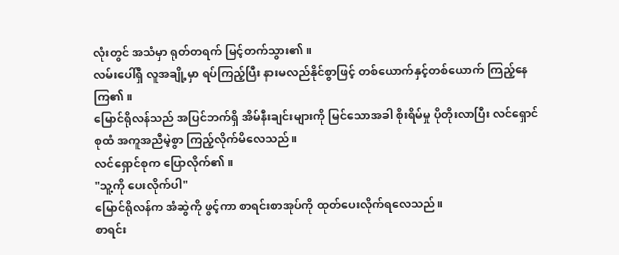လုံးတွင် အသံမှာ ရုတ်တရက် မြင့်တက်သွား၏။
လမ်းပေါ်ရှိ လူအချို့မှာ ရပ်ကြည့်ပြီး နားမလည်နိုင်စွာဖြင့် တစ်ယောက်နှင့်တစ်ယောက် ကြည့်နေကြ၏။
မြောင်ရိုလန်သည် အပြင်ဘက်ရှိ အိမ်နီးချင်းများကို မြင်သောအခါ စိုးရိမ်မှု ပိုတိုးလာပြီး လင်ရှောင်စုထံ အကူအညီမဲ့စွာ ကြည့်လိုက်မိလေသည်။
လင်ရှောင်စုက ပြောလိုက်၏။
"သူ့ကို ပေးလိုက်ပါ"
မြောင်ရိုလန်က အံဆွဲကို ဖွင့်ကာ စာရင်းစာအုပ်ကို ထုတ်ပေးလိုက်ရလေသည်။
စာရင်း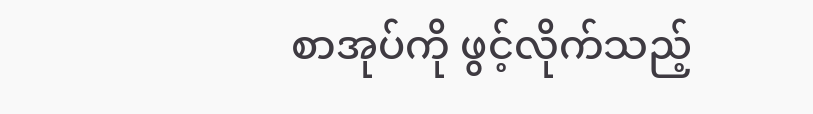စာအုပ်ကို ဖွင့်လိုက်သည့်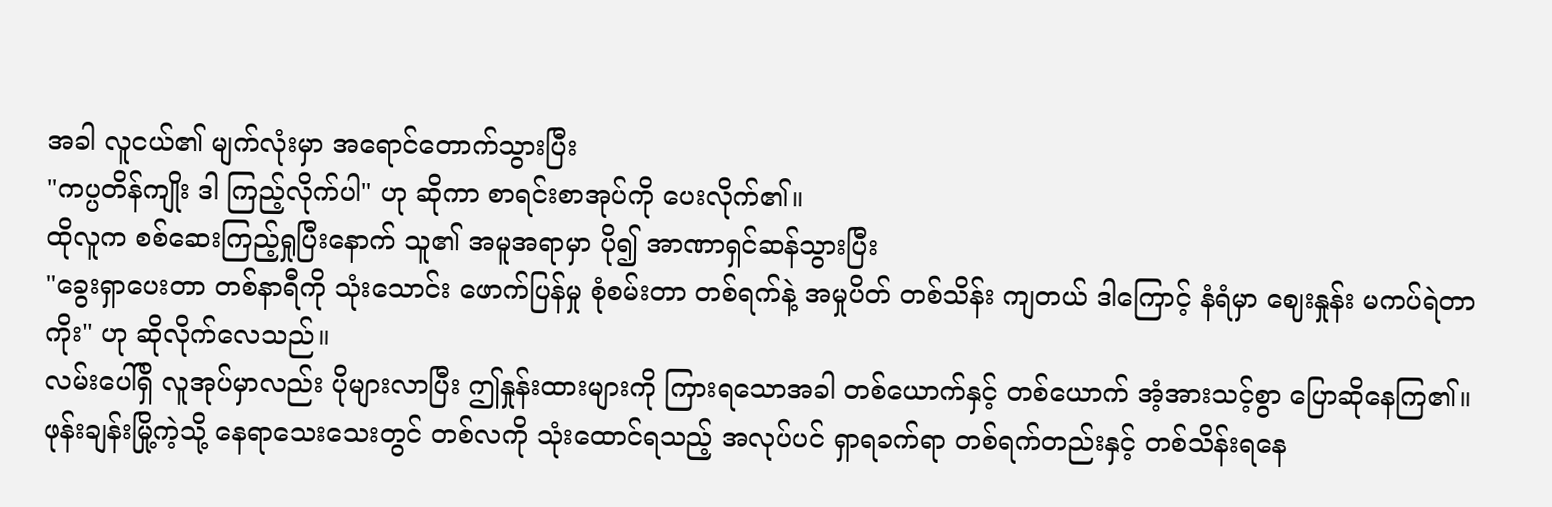အခါ လူငယ်၏ မျက်လုံးမှာ အရောင်တောက်သွားပြီး
"ကပ္ပတိန်ကျိုး ဒါ ကြည့်လိုက်ပါ" ဟု ဆိုကာ စာရင်းစာအုပ်ကို ပေးလိုက်၏။
ထိုလူက စစ်ဆေးကြည့်ရှုပြီးနောက် သူ၏ အမူအရာမှာ ပို၍ အာဏာရှင်ဆန်သွားပြီး
"ခွေးရှာပေးတာ တစ်နာရီကို သုံးသောင်း ဖောက်ပြန်မှု စုံစမ်းတာ တစ်ရက်နဲ့ အမှုပိတ် တစ်သိန်း ကျတယ် ဒါကြောင့် နံရံမှာ ဈေးနှုန်း မကပ်ရဲတာကိုး" ဟု ဆိုလိုက်လေသည်။
လမ်းပေါ်ရှိ လူအုပ်မှာလည်း ပိုများလာပြီး ဤနှုန်းထားများကို ကြားရသောအခါ တစ်ယောက်နှင့် တစ်ယောက် အံ့အားသင့်စွာ ပြောဆိုနေကြ၏။
ဖုန်းချန်းမြို့ကဲ့သို့ နေရာသေးသေးတွင် တစ်လကို သုံးထောင်ရသည့် အလုပ်ပင် ရှာရခက်ရာ တစ်ရက်တည်းနှင့် တစ်သိန်းရနေ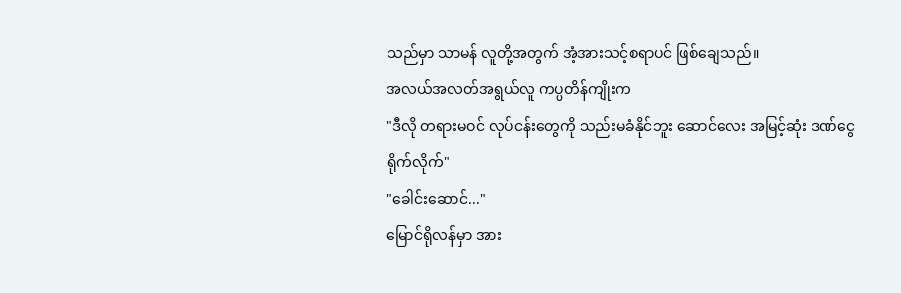သည်မှာ သာမန် လူတို့အတွက် အံ့အားသင့်စရာပင် ဖြစ်ချေသည်။
အလယ်အလတ်အရွယ်လူ ကပ္ပတိန်ကျိုးက
"ဒီလို တရားမဝင် လုပ်ငန်းတွေကို သည်းမခံနိုင်ဘူး ဆောင်လေး အမြင့်ဆုံး ဒဏ်ငွေ ရိုက်လိုက်"
"ခေါင်းဆောင်..."
မြောင်ရိုလန်မှာ အား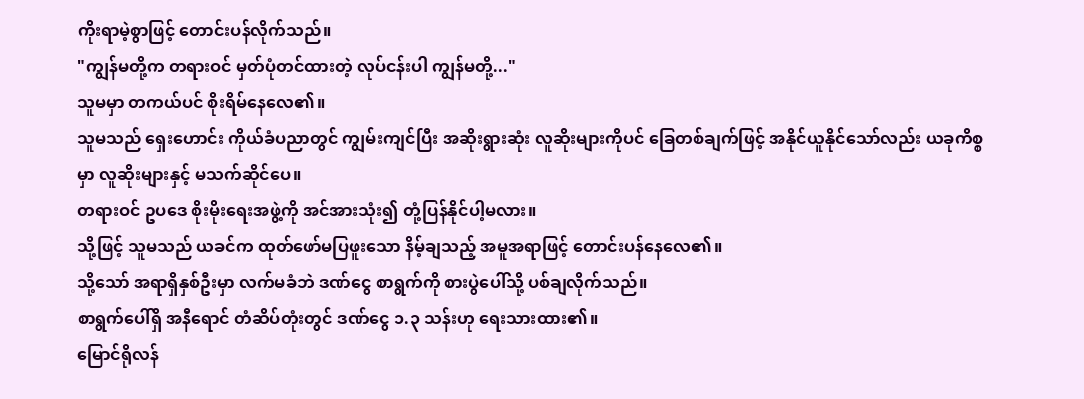ကိုးရာမဲ့စွာဖြင့် တောင်းပန်လိုက်သည်။
"ကျွန်မတို့က တရားဝင် မှတ်ပုံတင်ထားတဲ့ လုပ်ငန်းပါ ကျွန်မတို့..."
သူမမှာ တကယ်ပင် စိုးရိမ်နေလေ၏။
သူမသည် ရှေးဟောင်း ကိုယ်ခံပညာတွင် ကျွမ်းကျင်ပြီး အဆိုးရွားဆုံး လူဆိုးများကိုပင် ခြေတစ်ချက်ဖြင့် အနိုင်ယူနိုင်သော်လည်း ယခုကိစ္စမှာ လူဆိုးများနှင့် မသက်ဆိုင်ပေ။
တရားဝင် ဥပဒေ စိုးမိုးရေးအဖွဲ့ကို အင်အားသုံး၍ တုံ့ပြန်နိုင်ပါ့မလား။
သို့ဖြင့် သူမသည် ယခင်က ထုတ်ဖော်မပြဖူးသော နိမ့်ချသည့် အမူအရာဖြင့် တောင်းပန်နေလေ၏။
သို့သော် အရာရှိနှစ်ဦးမှာ လက်မခံဘဲ ဒဏ်ငွေ စာရွက်ကို စားပွဲပေါ်သို့ ပစ်ချလိုက်သည်။
စာရွက်ပေါ်ရှိ အနီရောင် တံဆိပ်တုံးတွင် ဒဏ်ငွေ ၁.၃ သန်းဟု ရေးသားထား၏။
မြောင်ရိုလန်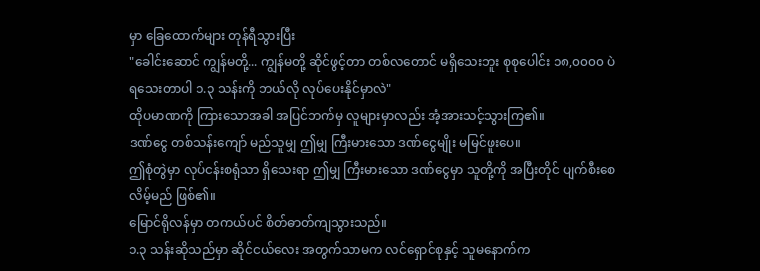မှာ ခြေထောက်များ တုန်ရီသွားပြီး
"ခေါင်းဆောင် ကျွန်မတို့... ကျွန်မတို့ ဆိုင်ဖွင့်တာ တစ်လတောင် မရှိသေးဘူး စုစုပေါင်း ၁၈,၀၀၀၀ ပဲ ရသေးတာပါ ၁.၃ သန်းကို ဘယ်လို လုပ်ပေးနိုင်မှာလဲ"
ထိုပမာဏကို ကြားသောအခါ အပြင်ဘက်မှ လူများမှာလည်း အံ့အားသင့်သွားကြ၏။
ဒဏ်ငွေ တစ်သန်းကျော် မည်သူမျှ ဤမျှ ကြီးမားသော ဒဏ်ငွေမျိုး မမြင်ဖူးပေ။
ဤစုံတွဲမှာ လုပ်ငန်းစရုံသာ ရှိသေးရာ ဤမျှ ကြီးမားသော ဒဏ်ငွေမှာ သူတို့ကို အပြီးတိုင် ပျက်စီးစေလိမ့်မည် ဖြစ်၏။
မြောင်ရိုလန်မှာ တကယ်ပင် စိတ်ဓာတ်ကျသွားသည်။
၁.၃ သန်းဆိုသည်မှာ ဆိုင်ငယ်လေး အတွက်သာမက လင်ရှောင်စုနှင့် သူမနောက်က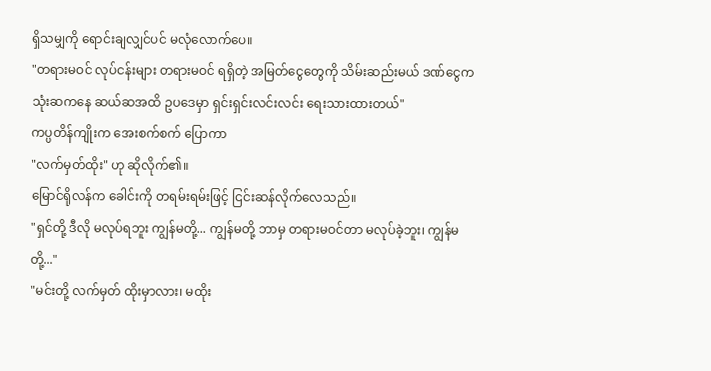ရှိသမျှကို ရောင်းချလျှင်ပင် မလုံလောက်ပေ။
"တရားမဝင် လုပ်ငန်းများ တရားမဝင် ရရှိတဲ့ အမြတ်ငွေတွေကို သိမ်းဆည်းမယ် ဒဏ်ငွေက သုံးဆကနေ ဆယ်ဆအထိ ဥပဒေမှာ ရှင်းရှင်းလင်းလင်း ရေးသားထားတယ်"
ကပ္ပတိန်ကျိုးက အေးစက်စက် ပြောကာ
"လက်မှတ်ထိုး" ဟု ဆိုလိုက်၏။
မြောင်ရိုလန်က ခေါင်းကို တရမ်းရမ်းဖြင့် ငြင်းဆန်လိုက်လေသည်။
"ရှင်တို့ ဒီလို မလုပ်ရဘူး ကျွန်မတို့... ကျွန်မတို့ ဘာမှ တရားမဝင်တာ မလုပ်ခဲ့ဘူး၊ ကျွန်မတို့..."
"မင်းတို့ လက်မှတ် ထိုးမှာလား၊ မထိုး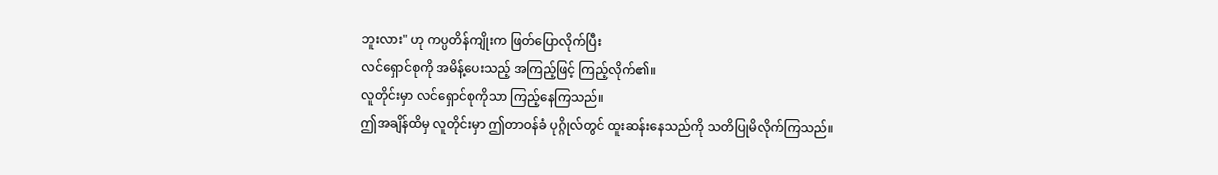ဘူးလား" ဟု ကပ္ပတိန်ကျိုးက ဖြတ်ပြောလိုက်ပြီး
လင်ရှောင်စုကို အမိန့်ပေးသည့် အကြည့်ဖြင့် ကြည့်လိုက်၏။
လူတိုင်းမှာ လင်ရှောင်စုကိုသာ ကြည့်နေကြသည်။
ဤအချိန်ထိမှ လူတိုင်းမှာ ဤတာဝန်ခံ ပုဂ္ဂိုလ်တွင် ထူးဆန်းနေသည်ကို သတိပြုမိလိုက်ကြသည်။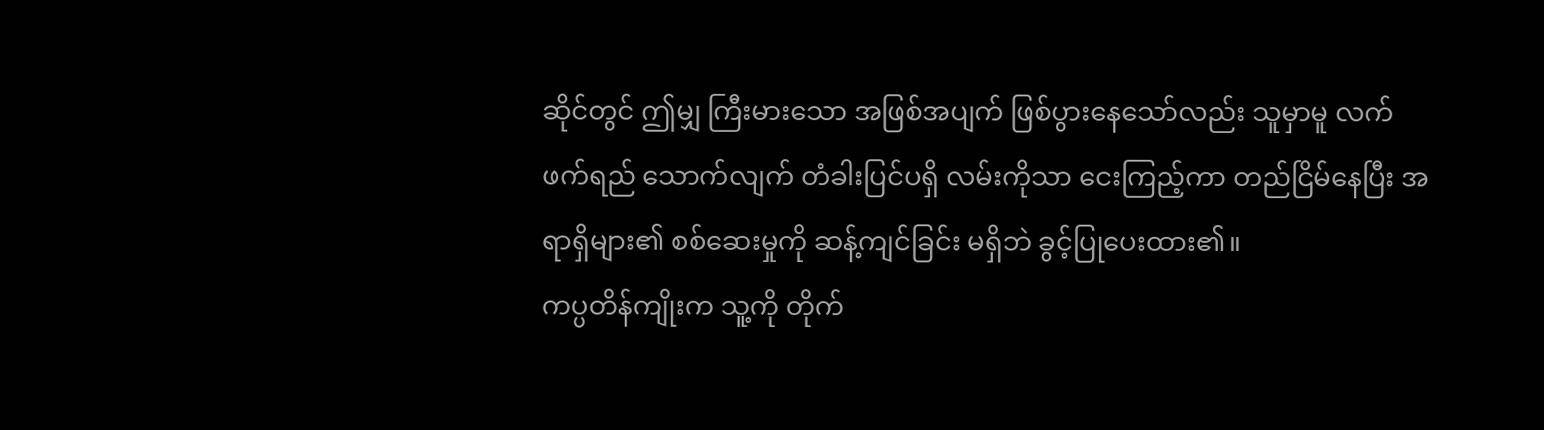ဆိုင်တွင် ဤမျှ ကြီးမားသော အဖြစ်အပျက် ဖြစ်ပွားနေသော်လည်း သူမှာမူ လက်ဖက်ရည် သောက်လျက် တံခါးပြင်ပရှိ လမ်းကိုသာ ငေးကြည့်ကာ တည်ငြိမ်နေပြီး အရာရှိများ၏ စစ်ဆေးမှုကို ဆန့်ကျင်ခြင်း မရှိဘဲ ခွင့်ပြုပေးထား၏။
ကပ္ပတိန်ကျိုးက သူ့ကို တိုက်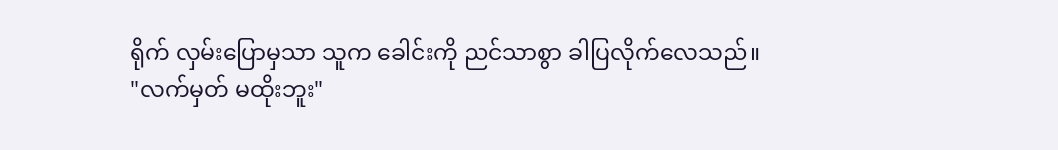ရိုက် လှမ်းပြောမှသာ သူက ခေါင်းကို ညင်သာစွာ ခါပြလိုက်လေသည်။
"လက်မှတ် မထိုးဘူး"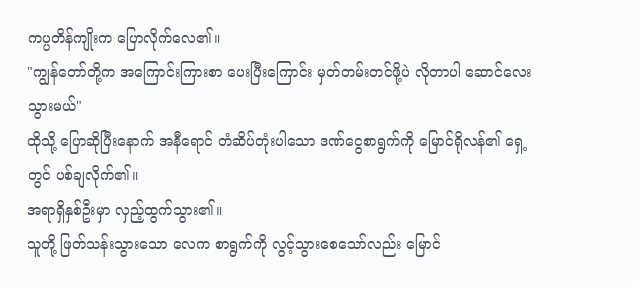ကပ္ပတိန်ကျိုးက ပြောလိုက်လေ၏။
"ကျွန်တော်တို့က အကြောင်းကြားစာ ပေးပြီးကြောင်း မှတ်တမ်းတင်ဖို့ပဲ လိုတာပါ ဆောင်လေး သွားမယ်"
ထိုသို့ ပြောဆိုပြီးနောက် အနီရောင် တံဆိပ်တုံးပါသော ဒဏ်ငွေစာရွက်ကို မြောင်ရိုလန်၏ ရှေ့တွင် ပစ်ချလိုက်၏။
အရာရှိနှစ်ဦးမှာ လှည့်ထွက်သွား၏။
သူတို့ ဖြတ်သန်းသွားသော လေက စာရွက်ကို လွင့်သွားစေသော်လည်း မြောင်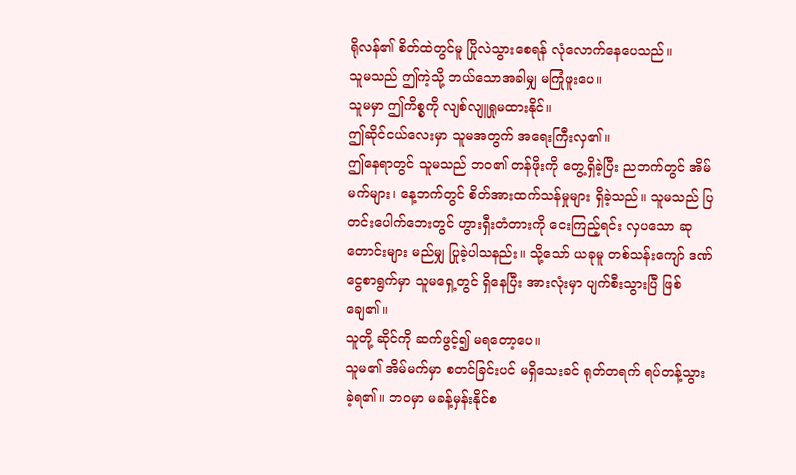ရိုလန်၏ စိတ်ထဲတွင်မူ ပြိုလဲသွားစေရန် လုံလောက်နေပေသည်။
သူမသည် ဤကဲ့သို့ ဘယ်သောအခါမျှ မကြုံဖူးပေ။
သူမမှာ ဤကိစ္စကို လျစ်လျူရှုမထားနိုင်။
ဤဆိုင်ငယ်လေးမှာ သူမအတွက် အရေးကြီးလှ၏။
ဤနေရာတွင် သူမသည် ဘဝ၏ တန်ဖိုးကို တွေ့ရှိခဲ့ပြီး ညဘက်တွင် အိမ်မက်များ၊ နေ့ဘက်တွင် စိတ်အားထက်သန်မှုများ ရှိခဲ့သည်။ သူမသည် ပြတင်းပေါက်ဘေးတွင် ဟွားရှီးတံတားကို ငေးကြည့်ရင်း လှပသော ဆုတောင်းများ မည်မျှ ပြုခဲ့ပါသနည်း။ သို့သော် ယခုမူ တစ်သန်းကျော် ဒဏ်ငွေစာရွက်မှာ သူမရှေ့တွင် ရှိနေပြီး အားလုံးမှာ ပျက်စီးသွားပြီ ဖြစ်ချေ၏။
သူတို့ ဆိုင်ကို ဆက်ဖွင့်၍ မရတော့ပေ။
သူမ၏ အိမ်မက်မှာ စတင်ခြင်းပင် မရှိသေးခင် ရုတ်တရက် ရပ်တန့်သွားခဲ့ရ၏။ ဘဝမှာ မခန့်မှန်းနိုင်စ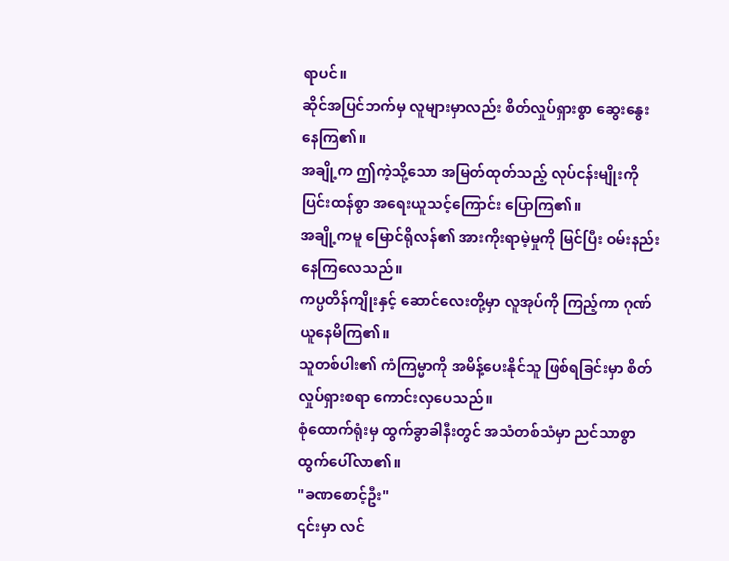ရာပင်။
ဆိုင်အပြင်ဘက်မှ လူများမှာလည်း စိတ်လှုပ်ရှားစွာ ဆွေးနွေးနေကြ၏။
အချို့က ဤကဲ့သို့သော အမြတ်ထုတ်သည့် လုပ်ငန်းမျိုးကို ပြင်းထန်စွာ အရေးယူသင့်ကြောင်း ပြောကြ၏။
အချို့ကမူ မြောင်ရိုလန်၏ အားကိုးရာမဲ့မှုကို မြင်ပြီး ဝမ်းနည်းနေကြလေသည်။
ကပ္ပတိန်ကျိုးနှင့် ဆောင်လေးတို့မှာ လူအုပ်ကို ကြည့်ကာ ဂုဏ်ယူနေမိကြ၏။
သူတစ်ပါး၏ ကံကြမ္မာကို အမိန့်ပေးနိုင်သူ ဖြစ်ရခြင်းမှာ စိတ်လှုပ်ရှားစရာ ကောင်းလှပေသည်။
စုံထောက်ရုံးမှ ထွက်ခွာခါနီးတွင် အသံတစ်သံမှာ ညင်သာစွာ ထွက်ပေါ်လာ၏။
"ခဏစောင့်ဦး"
၎င်းမှာ လင်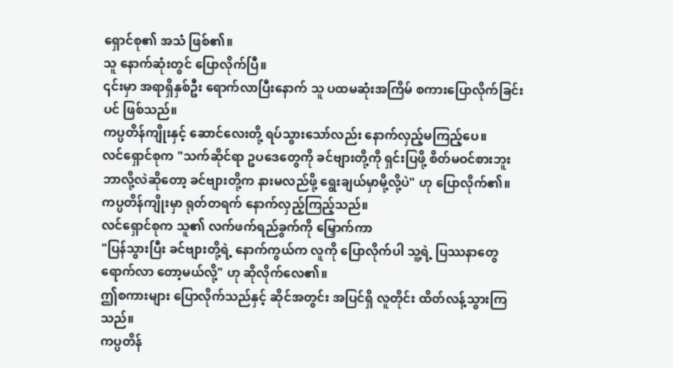ရှောင်စု၏ အသံ ဖြစ်၏။
သူ နောက်ဆုံးတွင် ပြောလိုက်ပြီ။
၎င်းမှာ အရာရှိနှစ်ဦး ရောက်လာပြီးနောက် သူ ပထမဆုံးအကြိမ် စကားပြောလိုက်ခြင်းပင် ဖြစ်သည်။
ကပ္ပတိန်ကျိုးနှင့် ဆောင်လေးတို့ ရပ်သွားသော်လည်း နောက်လှည့်မကြည့်ပေ။
လင်ရှောင်စုက "သက်ဆိုင်ရာ ဥပဒေတွေကို ခင်ဗျားတို့ကို ရှင်းပြဖို့ စိတ်မဝင်စားဘူး ဘာလို့လဲဆိုတော့ ခင်ဗျားတို့က နားမလည်ဖို့ ရွေးချယ်မှာမို့လို့ပဲ" ဟု ပြောလိုက်၏။
ကပ္ပတိန်ကျိုးမှာ ရုတ်တရက် နောက်လှည့်ကြည့်သည်။
လင်ရှောင်စုက သူ၏ လက်ဖက်ရည်ခွက်ကို မြှောက်ကာ
"ပြန်သွားပြီး ခင်ဗျားတို့ရဲ့ နောက်ကွယ်က လူကို ပြောလိုက်ပါ သူ့ရဲ့ ပြဿနာတွေ ရောက်လာ တော့မယ်လို့" ဟု ဆိုလိုက်လေ၏။
ဤစကားများ ပြောလိုက်သည်နှင့် ဆိုင်အတွင်း အပြင်ရှိ လူတိုင်း ထိတ်လန့်သွားကြသည်။
ကပ္ပတိန်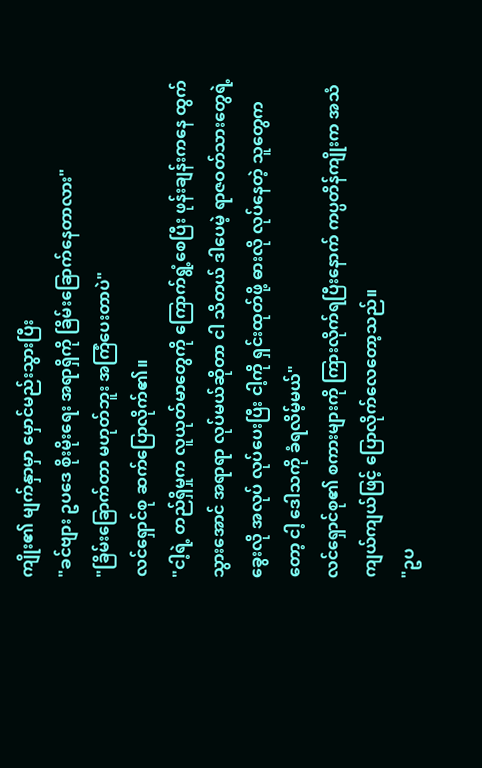ကျိုး၏ မျက်နှာမှာ မှောင်မည်းသွားပြီး
"ခင်ဗျား ဥပဒေ စိုးမိုးရေး အရာရှိကို ခြိမ်းခြောက်နေတာလား"
"ခြိမ်းခြောက်တာ မဟုတ်ဘူး အကြံပေးတာပဲ"
လင်ရှောင်စု ဆက်ပြောလိုက်၏။
"ငါ့ရဲ့ တည်ရှိမှုက လူယုတ်မာတွေကို ကြောက်ရွံ့စေပြီး ဖုန်းချန်းကနေ ထွက်သွားအောင် အရာရာ လုပ်မယ်ဆိုတာ ငါ သိတယ် ဒါပေမဲ့ ရာဇဝတ်သားတွေရဲ့ ခွေးလို အလုပ် လုပ်ပေးပြီး ငါ့ကို ရှင်းထုတ်ဖို့ ဓားလို လုပ်နေတဲ့ သူတွေကတော့ ငါ့ ဒေါသကို ခံရလိမ့်မယ်"
လင်ရှောင်စု၏ စကားများကို ကြားလိုက်ရပြီးနောက် ကပ္ပတိန်ကျိုးက အသံကျယ်ကျယ်ဖြင့် ပြောလိုက်လေတော့သည်။
"ဥပ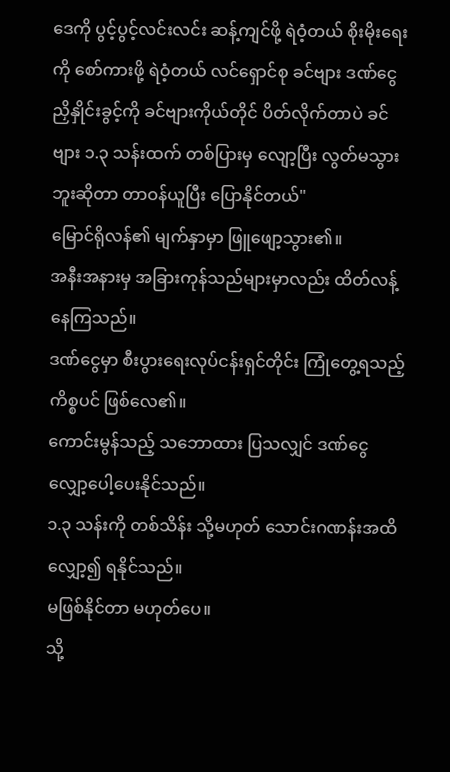ဒေကို ပွင့်ပွင့်လင်းလင်း ဆန့်ကျင်ဖို့ ရဲဝံ့တယ် စိုးမိုးရေးကို စော်ကားဖို့ ရဲဝံ့တယ် လင်ရှောင်စု ခင်ဗျား ဒဏ်ငွေ ညှိနှိုင်းခွင့်ကို ခင်ဗျားကိုယ်တိုင် ပိတ်လိုက်တာပဲ ခင်ဗျား ၁.၃ သန်းထက် တစ်ပြားမှ လျော့ပြီး လွတ်မသွားဘူးဆိုတာ တာဝန်ယူပြီး ပြောနိုင်တယ်"
မြောင်ရိုလန်၏ မျက်နှာမှာ ဖြူဖျော့သွား၏။
အနီးအနားမှ အခြားကုန်သည်များမှာလည်း ထိတ်လန့် နေကြသည်။
ဒဏ်ငွေမှာ စီးပွားရေးလုပ်ငန်းရှင်တိုင်း ကြုံတွေ့ရသည့်ကိစ္စပင် ဖြစ်လေ၏။
ကောင်းမွန်သည့် သဘောထား ပြသလျှင် ဒဏ်ငွေ လျှော့ပေါ့ပေးနိုင်သည်။
၁.၃ သန်းကို တစ်သိန်း သို့မဟုတ် သောင်းဂဏန်းအထိ လျှော့၍ ရနိုင်သည်။
မဖြစ်နိုင်တာ မဟုတ်ပေ။
သို့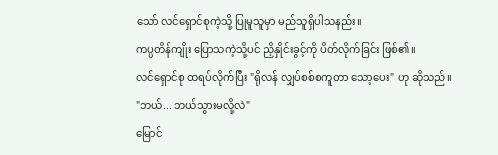သော် လင်ရှောင်စုကဲ့သို့ ပြုမူသူမှာ မည်သူရှိပါသနည်း။
ကပ္ပတိန်ကျိုး ပြောသကဲ့သို့ပင် ညှိနှိုင်းခွင့်ကို ပိတ်လိုက်ခြင်း ဖြစ်၏။
လင်ရှောင်စု ထရပ်လိုက်ပြီး "ရိုလန် လျှပ်စစ်စကူတာ သော့ပေး" ဟု ဆိုသည်။
"ဘယ်... ဘယ်သွားမလို့လဲ"
မြောင်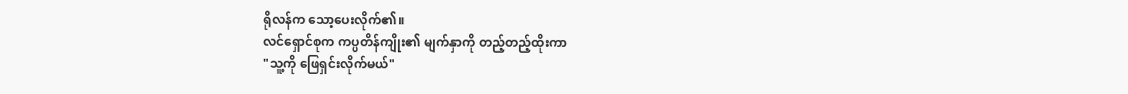ရိုလန်က သော့ပေးလိုက်၏။
လင်ရှောင်စုက ကပ္ပတိန်ကျိုး၏ မျက်နှာကို တည့်တည့်ထိုးကာ
"သူ့ကို ဖြေရှင်းလိုက်မယ်"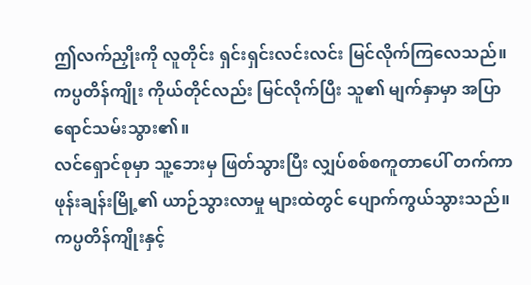ဤလက်ညှိုးကို လူတိုင်း ရှင်းရှင်းလင်းလင်း မြင်လိုက်ကြလေသည်။
ကပ္ပတိန်ကျိုး ကိုယ်တိုင်လည်း မြင်လိုက်ပြီး သူ၏ မျက်နှာမှာ အပြာရောင်သမ်းသွား၏။
လင်ရှောင်စုမှာ သူ့ဘေးမှ ဖြတ်သွားပြီး လျှပ်စစ်စကူတာပေါ် တက်ကာ ဖုန်းချန်းမြို့၏ ယာဉ်သွားလာမှု များထဲတွင် ပျောက်ကွယ်သွားသည်။
ကပ္ပတိန်ကျိုးနှင့်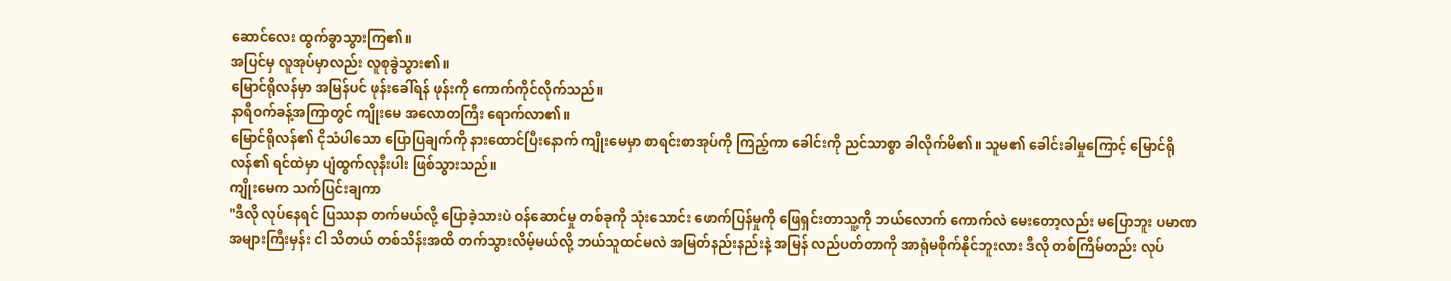ဆောင်လေး ထွက်ခွာသွားကြ၏။
အပြင်မှ လူအုပ်မှာလည်း လူစုခွဲသွား၏။
မြောင်ရိုလန်မှာ အမြန်ပင် ဖုန်းခေါ်ရန် ဖုန်းကို ကောက်ကိုင်လိုက်သည်။
နာရီဝက်ခန့်အကြာတွင် ကျိုးမေ အလောတကြီး ရောက်လာ၏။
မြောင်ရိုလန်၏ ငိုသံပါသော ပြောပြချက်ကို နားထောင်ပြီးနောက် ကျိုးမေမှာ စာရင်းစာအုပ်ကို ကြည့်ကာ ခေါင်းကို ညင်သာစွာ ခါလိုက်မိ၏။ သူမ၏ ခေါင်းခါမှုကြောင့် မြောင်ရိုလန်၏ ရင်ထဲမှာ ပျံထွက်လုနီးပါး ဖြစ်သွားသည်။
ကျိုးမေက သက်ပြင်းချကာ
"ဒီလို လုပ်နေရင် ပြဿနာ တက်မယ်လို့ ပြောခဲ့သားပဲ ဝန်ဆောင်မှု တစ်ခုကို သုံးသောင်း ဖောက်ပြန်မှုကို ဖြေရှင်းတာသူ့ကို ဘယ်လောက် ကောက်လဲ မေးတော့လည်း မပြောဘူး ပမာဏ အများကြီးမှန်း ငါ သိတယ် တစ်သိန်းအထိ တက်သွားလိမ့်မယ်လို့ ဘယ်သူထင်မလဲ အမြတ်နည်းနည်းနဲ့ အမြန် လည်ပတ်တာကို အာရုံမစိုက်နိုင်ဘူးလား ဒီလို တစ်ကြိမ်တည်း လုပ်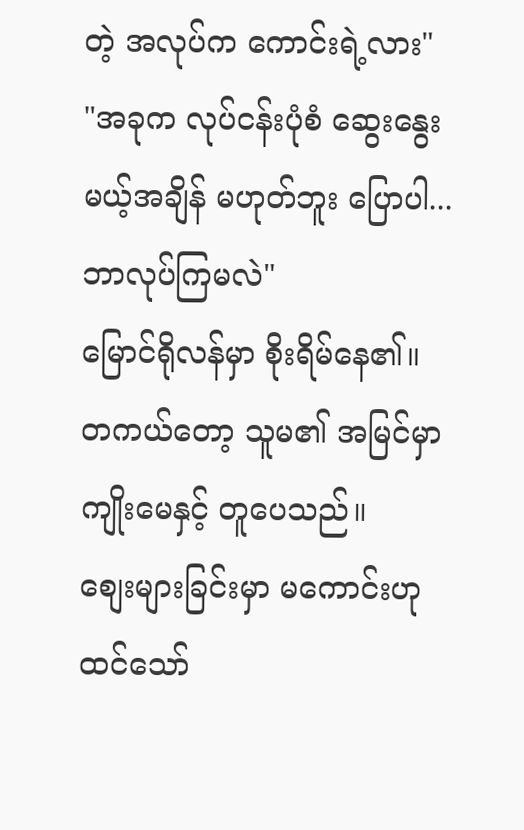တဲ့ အလုပ်က ကောင်းရဲ့လား"
"အခုက လုပ်ငန်းပုံစံ ဆွေးနွေးမယ့်အချိန် မဟုတ်ဘူး ပြောပါ... ဘာလုပ်ကြမလဲ"
မြောင်ရိုလန်မှာ စိုးရိမ်နေ၏။
တကယ်တော့ သူမ၏ အမြင်မှာ ကျိုးမေနှင့် တူပေသည်။
စျေးများခြင်းမှာ မကောင်းဟု ထင်သော်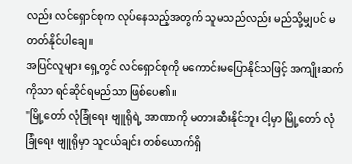လည်း လင်ရှောင်စုက လုပ်နေသည့်အတွက် သူမသည်လည်း မည်သို့မျှပင် မတတ်နိုင်ပါချေ။
အပြင်လူများ ရှေ့တွင် လင်ရှောင်စုကို မကောင်းမပြောနိုင်သဖြင့် အကျိုးဆက်ကိုသာ ရင်ဆိုင်ရမည်သာ ဖြစ်ပေ၏။
"မြို့တော် လုံခြုံရေး ဗျူရိုရဲ့ အာဏာကို မတားဆီးနိုင်ဘူး ငါ့မှာ မြို့တော် လုံခြုံရေး ဗျူရိုမှာ သူငယ်ချင်း တစ်ယောက်ရှိ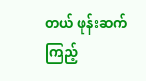တယ် ဖုန်းဆက်ကြည့်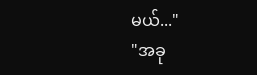မယ်..."
"အခု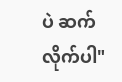ပဲ ဆက်လိုက်ပါ"